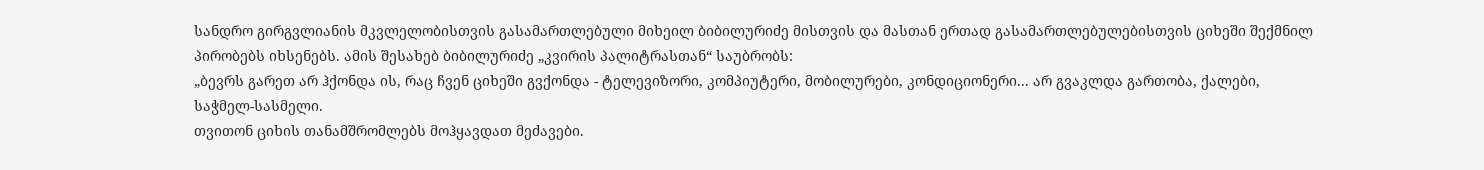სანდრო გირგვლიანის მკვლელობისთვის გასამართლებული მიხეილ ბიბილურიძე მისთვის და მასთან ერთად გასამართლებულებისთვის ციხეში შექმნილ პირობებს იხსენებს. ამის შესახებ ბიბილურიძე „კვირის პალიტრასთან“ საუბრობს:
„ბევრს გარეთ არ ჰქონდა ის, რაც ჩვენ ციხეში გვქონდა - ტელევიზორი, კომპიუტერი, მობილურები, კონდიციონერი... არ გვაკლდა გართობა, ქალები, საჭმელ-სასმელი.
თვითონ ციხის თანამშრომლებს მოჰყავდათ მეძავები.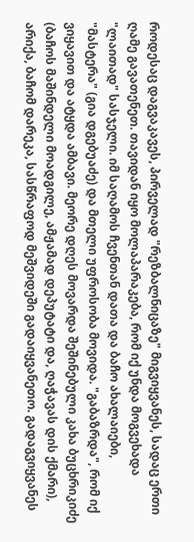როდესაც დაგვაკავეს, პირველად "რეზბალნიცაზე" მიგვიყვანეს, სადაც ერთი ღამე გავათენეთ. თავიდან იყო მოლაპარაკება, რომ იქ უნდა მოგვეხადა "ლაითად" სასჯელი. იმ საღამოს ჩვენთან დათა და ბაჩო ახალაიები, "მასტერა" (გია დგებუაძე) და მთელი უფროსობა მოვიდა. "გაბაზრდა", რომ იქ ვიყავით და ატყდა ამბავი. მეორე დღეს მოვარდა შეშინებული კახა ბუცხრიკიძე (ბაჩოს მაშინდელი მოადგილე, ამჟამად დეპუტატი და, ღაჭავას დის ქმარი), არიქა, ბაჩომ დარეკა, სასწრაფოდ მეშვიდეში გადაიყვანეთო. გადაგვიყვანეს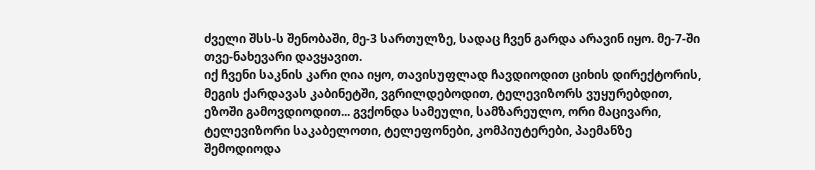ძველი შსს-ს შენობაში, მე-3 სართულზე, სადაც ჩვენ გარდა არავინ იყო. მე-7-ში თვე-ნახევარი დავყავით.
იქ ჩვენი საკნის კარი ღია იყო, თავისუფლად ჩავდიოდით ციხის დირექტორის, მეგის ქარდავას კაბინეტში, ვგრილდებოდით, ტელევიზორს ვუყურებდით, ეზოში გამოვდიოდით... გვქონდა სამეული, სამზარეულო, ორი მაცივარი, ტელევიზორი საკაბელოთი, ტელეფონები, კომპიუტერები, პაემანზე შემოდიოდა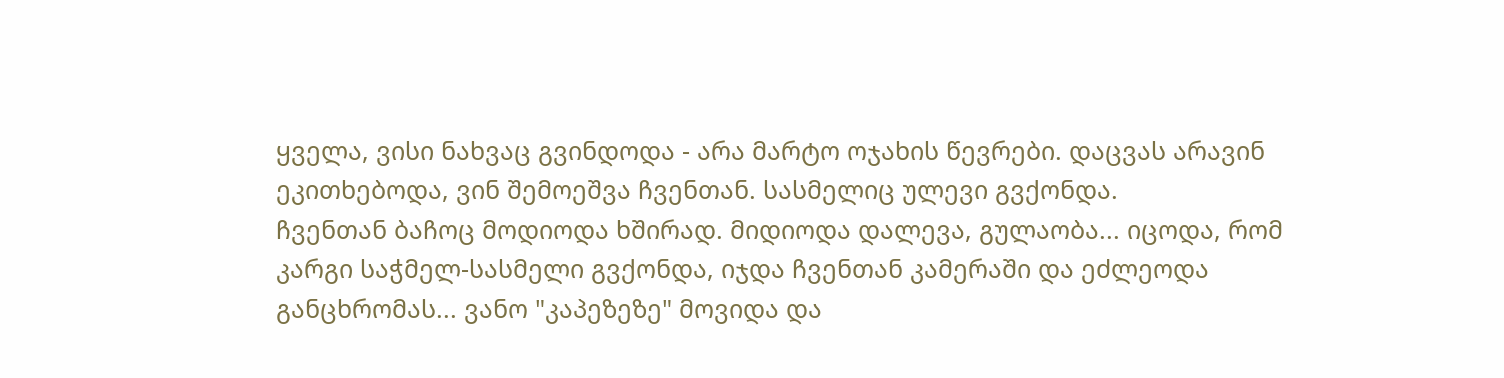ყველა, ვისი ნახვაც გვინდოდა - არა მარტო ოჯახის წევრები. დაცვას არავინ ეკითხებოდა, ვინ შემოეშვა ჩვენთან. სასმელიც ულევი გვქონდა.
ჩვენთან ბაჩოც მოდიოდა ხშირად. მიდიოდა დალევა, გულაობა... იცოდა, რომ კარგი საჭმელ-სასმელი გვქონდა, იჯდა ჩვენთან კამერაში და ეძლეოდა განცხრომას... ვანო "კაპეზეზე" მოვიდა და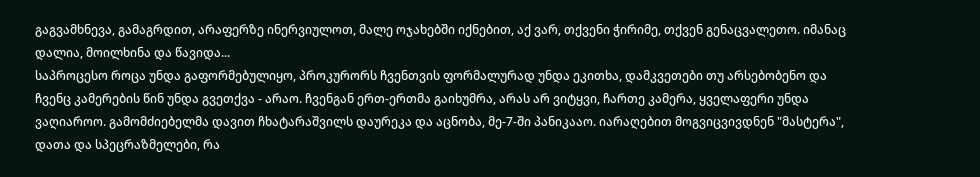გაგვამხნევა, გამაგრდით, არაფერზე ინერვიულოთ, მალე ოჯახებში იქნებით, აქ ვარ, თქვენი ჭირიმე, თქვენ გენაცვალეთო. იმანაც დალია, მოილხინა და წავიდა...
საპროცესო როცა უნდა გაფორმებულიყო, პროკურორს ჩვენთვის ფორმალურად უნდა ეკითხა, დამკვეთები თუ არსებობენო და ჩვენც კამერების წინ უნდა გვეთქვა - არაო. ჩვენგან ერთ-ერთმა გაიხუმრა, არას არ ვიტყვი, ჩართე კამერა, ყველაფერი უნდა ვაღიაროო. გამომძიებელმა დავით ჩხატარაშვილს დაურეკა და აცნობა, მე-7-ში პანიკააო. იარაღებით მოგვიცვივდნენ "მასტერა", დათა და სპეცრაზმელები, რა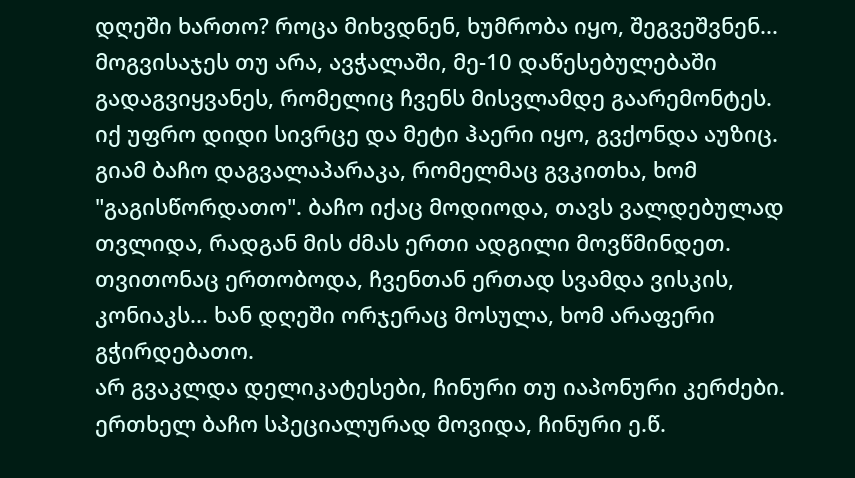დღეში ხართო? როცა მიხვდნენ, ხუმრობა იყო, შეგვეშვნენ...
მოგვისაჯეს თუ არა, ავჭალაში, მე-10 დაწესებულებაში გადაგვიყვანეს, რომელიც ჩვენს მისვლამდე გაარემონტეს. იქ უფრო დიდი სივრცე და მეტი ჰაერი იყო, გვქონდა აუზიც. გიამ ბაჩო დაგვალაპარაკა, რომელმაც გვკითხა, ხომ "გაგისწორდათო". ბაჩო იქაც მოდიოდა, თავს ვალდებულად თვლიდა, რადგან მის ძმას ერთი ადგილი მოვწმინდეთ. თვითონაც ერთობოდა, ჩვენთან ერთად სვამდა ვისკის, კონიაკს... ხან დღეში ორჯერაც მოსულა, ხომ არაფერი გჭირდებათო.
არ გვაკლდა დელიკატესები, ჩინური თუ იაპონური კერძები.
ერთხელ ბაჩო სპეციალურად მოვიდა, ჩინური ე.წ.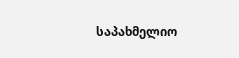საპახმელიო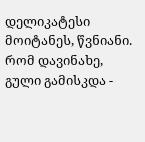დელიკატესი მოიტანეს, წვნიანი. რომ დავინახე, გული გამისკდა -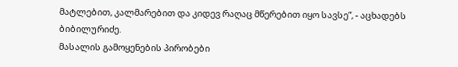მატლებით, კალმარებით და კიდევ რაღაც მწერებით იყო სავსე“, - აცხადებს ბიბილურიძე.
მასალის გამოყენების პირობები